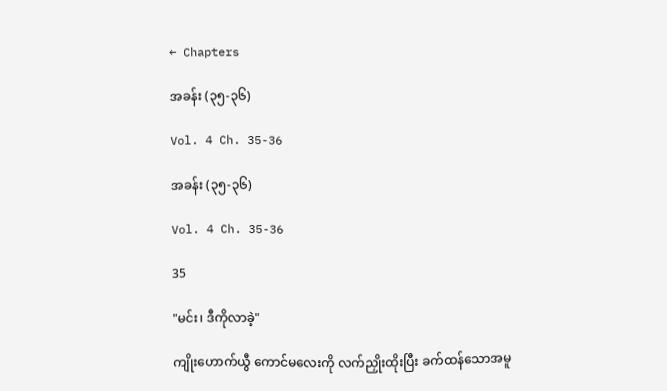← Chapters

အခန်း (၃၅-၃၆)

Vol. 4 Ch. 35-36

အခန်း (၃၅-၃၆)

Vol. 4 Ch. 35-36

35

"မင်း၊ ဒီကိုလာခဲ့"

ကျိုးဟောက်ယွီ ကောင်မလေးကို လက်ညှိုးထိုးပြီး ခက်ထန်သောအမူ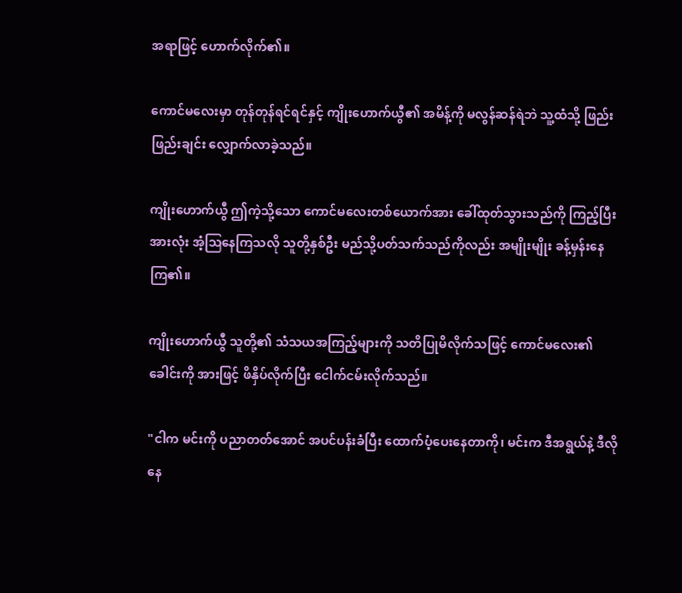အရာဖြင့် ဟောက်လိုက်၏။

ကောင်မလေးမှာ တုန်တုန်ရင်ရင်နှင့် ကျိုးဟောက်ယွီ၏ အမိန့်ကို မလွန်ဆန်ရဲဘဲ သူ့ထံသို့ ဖြည်းဖြည်းချင်း လျှောက်လာခဲ့သည်။

ကျိုးဟောက်ယွီ ဤကဲ့သို့သော ကောင်မလေးတစ်ယောက်အား ခေါ်ထုတ်သွားသည်ကို ကြည့်ပြီး အားလုံး အံ့ဩနေကြသလို သူတို့နှစ်ဦး မည်သို့ပတ်သက်သည်ကိုလည်း အမျိုးမျိုး ခန့်မှန်းနေကြ၏။

ကျိုးဟောက်ယွီ သူတို့၏ သံသယအကြည့်များကို သတိပြုမိလိုက်သဖြင့် ကောင်မလေး၏ ခေါင်းကို အားဖြင့် ဖိနှိပ်လိုက်ပြီး ငေါက်ငမ်းလိုက်သည်။

"ငါက မင်းကို ပညာတတ်အောင် အပင်ပန်းခံပြီး ထောက်ပံ့ပေးနေတာကို၊ မင်းက ဒီအရွယ်နဲ့ ဒီလိုနေ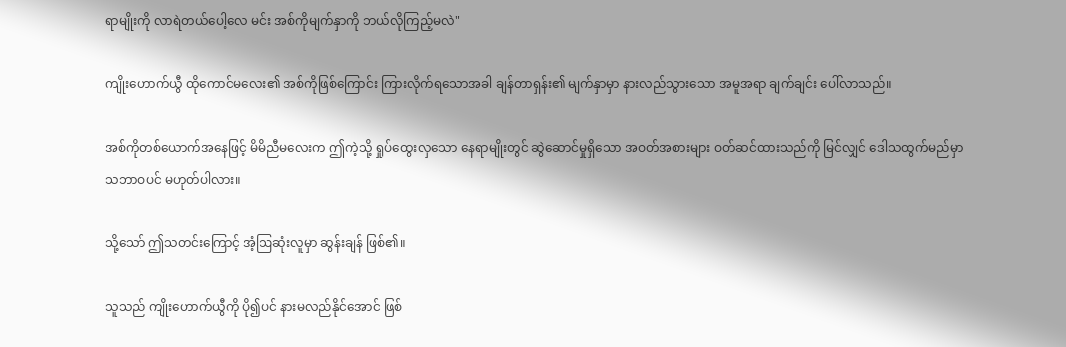ရာမျိုးကို လာရဲတယ်ပေါ့လေ မင်း အစ်ကိုမျက်နှာကို ဘယ်လိုကြည့်မလဲ"

ကျိုးဟောက်ယွီ ထိုကောင်မလေး၏ အစ်ကိုဖြစ်ကြောင်း ကြားလိုက်ရသောအခါ ချန်တာရှန်း၏ မျက်နှာမှာ နားလည်သွားသော အမူအရာ ချက်ချင်း ပေါ်လာသည်။

အစ်ကိုတစ်ယောက်အနေဖြင့် မိမိညီမလေးက ဤကဲ့သို့ ရှုပ်ထွေးလှသော နေရာမျိုးတွင် ဆွဲဆောင်မှုရှိသော အဝတ်အစားများ ဝတ်ဆင်ထားသည်ကို မြင်လျှင် ဒေါသထွက်မည်မှာ သဘာဝပင် မဟုတ်ပါလား။

သို့သော် ဤသတင်းကြောင့် အံ့ဩဆုံးလူမှာ ဆွန်းချန် ဖြစ်၏။

သူသည် ကျိုးဟောက်ယွီကို ပို၍ပင် နားမလည်နိုင်အောင် ဖြစ်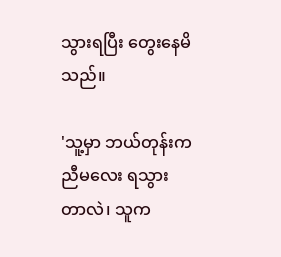သွားရပြီး တွေးနေမိသည်။

'သူ့မှာ ဘယ်တုန်းက ညီမလေး ရသွားတာလဲ၊ သူက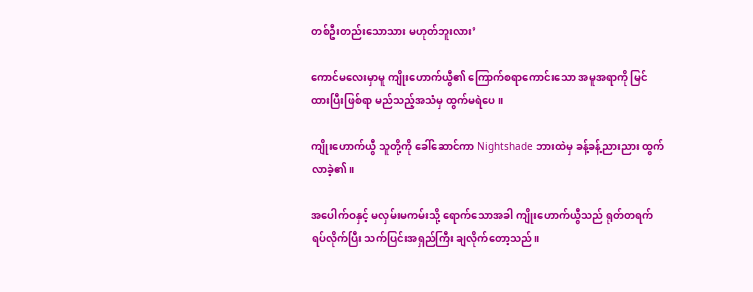တစ်ဦးတည်းသောသား မဟုတ်ဘူးလား’

ကောင်မလေးမှာမူ ကျိုးဟောက်ယွီ၏ ကြောက်စရာကောင်းသော အမူအရာကို မြင်ထားပြီးဖြစ်ရာ မည်သည့်အသံမှ ထွက်မရဲပေ။

ကျိုးဟောက်ယွီ သူတို့ကို ခေါ်ဆောင်ကာ Nightshade ဘားထဲမှ ခန့်ခန့်ညားညား ထွက်လာခဲ့၏။

အပေါက်ဝနှင့် မလှမ်းမကမ်းသို့ ရောက်သောအခါ ကျိုးဟောက်ယွီသည် ရုတ်တရက် ရပ်လိုက်ပြီး သက်ပြင်းအရှည်ကြီး ချလိုက်တော့သည်။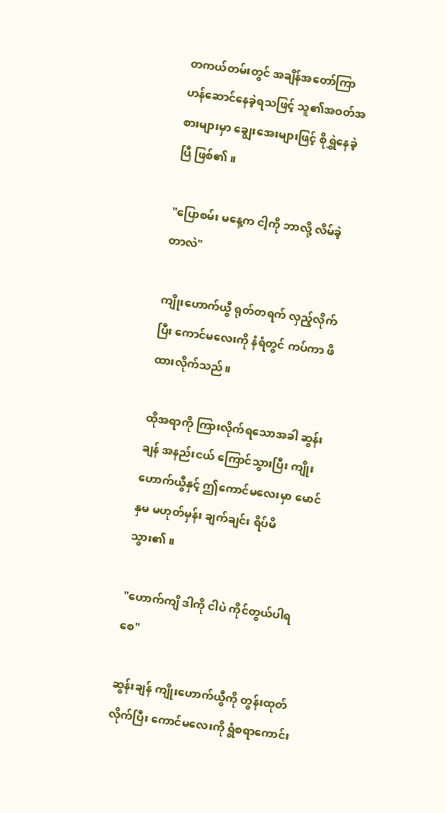တကယ်တမ်းတွင် အချိန်အတော်ကြာ ဟန်ဆောင်နေခဲ့ရသဖြင့် သူ၏အဝတ်အစားများမှာ ချွေးအေးများဖြင့် စိုရွှဲနေခဲ့ပြီ ဖြစ်၏။

"ပြောစမ်း မနေ့က ငါ့ကို ဘာလို့ လိမ်ခဲ့တာလဲ"

ကျိုးဟောက်ယွီ ရုတ်တရက် လှည့်လိုက်ပြီး ကောင်မလေးကို နံရံတွင် ကပ်ကာ ဖိထားလိုက်သည်။

ထိုအရာကို ကြားလိုက်ရသောအခါ ဆွန်းချန် အနည်းငယ် ကြောင်သွားပြီး ကျိုးဟောက်ယွီနှင့် ဤကောင်မလေးမှာ မောင်နှမ မဟုတ်မှန်း ချက်ချင်း ရိပ်မိသွား၏။

"ဟောက်ကျိ ဒါကို ငါပဲ ကိုင်တွယ်ပါရစေ"

ဆွန်းချန် ကျိုးဟောက်ယွီကို တွန်းထုတ်လိုက်ပြီး ကောင်မလေးကို ရွံစရာကောင်း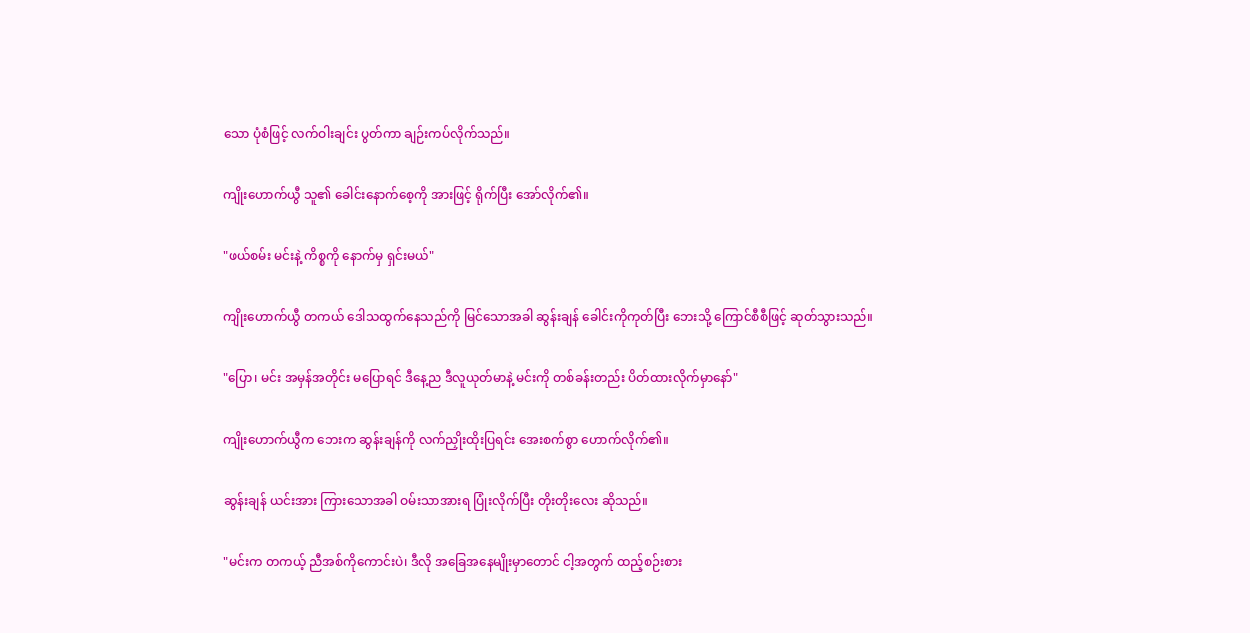သော ပုံစံဖြင့် လက်ဝါးချင်း ပွတ်ကာ ချဉ်းကပ်လိုက်သည်။

ကျိုးဟောက်ယွီ သူ၏ ခေါင်းနောက်စေ့ကို အားဖြင့် ရိုက်ပြီး အော်လိုက်၏။

"ဖယ်စမ်း မင်းနဲ့ ကိစ္စကို နောက်မှ ရှင်းမယ်"

ကျိုးဟောက်ယွီ တကယ် ဒေါသထွက်နေသည်ကို မြင်သောအခါ ဆွန်းချန် ခေါင်းကိုကုတ်ပြီး ဘေးသို့ ကြောင်စီစီဖြင့် ဆုတ်သွားသည်။

"ပြော၊ မင်း အမှန်အတိုင်း မပြောရင် ဒီနေ့ည ဒီလူယုတ်မာနဲ့ မင်းကို တစ်ခန်းတည်း ပိတ်ထားလိုက်မှာနော်"

ကျိုးဟောက်ယွီက ဘေးက ဆွန်းချန်ကို လက်ညှိုးထိုးပြရင်း အေးစက်စွာ ဟောက်လိုက်၏။

ဆွန်းချန် ယင်းအား ကြားသောအခါ ဝမ်းသာအားရ ပြုံးလိုက်ပြီး တိုးတိုးလေး ဆိုသည်။

"မင်းက တကယ့် ညီအစ်ကိုကောင်းပဲ၊ ဒီလို အခြေအနေမျိုးမှာတောင် ငါ့အတွက် ထည့်စဉ်းစား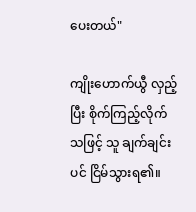ပေးတယ်"

ကျိုးဟောက်ယွီ လှည့်ပြီး စိုက်ကြည့်လိုက်သဖြင့် သူ ချက်ချင်းပင် ငြိမ်သွားရ၏။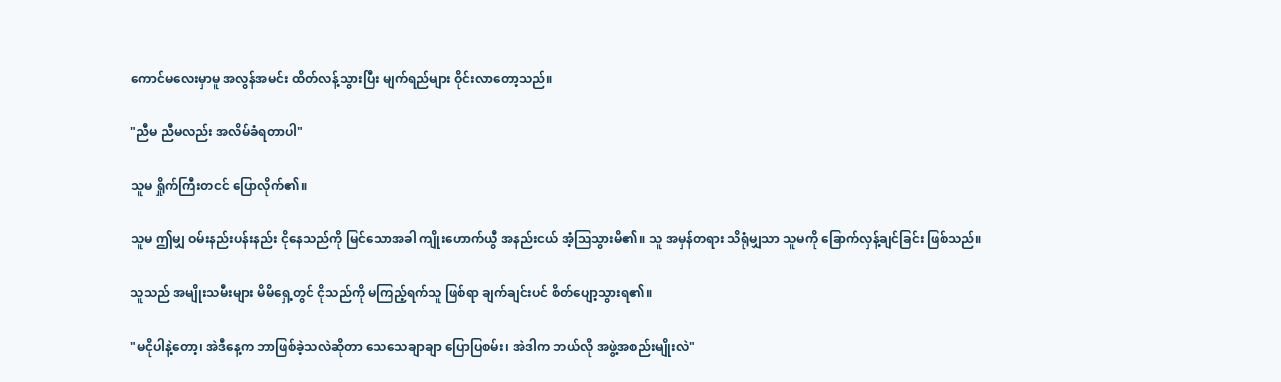ကောင်မလေးမှာမူ အလွန်အမင်း ထိတ်လန့်သွားပြီး မျက်ရည်များ ဝိုင်းလာတော့သည်။

"ညီမ ညီမလည်း အလိမ်ခံရတာပါ"

သူမ ရှိုက်ကြီးတငင် ပြောလိုက်၏။

သူမ ဤမျှ ဝမ်းနည်းပန်းနည်း ငိုနေသည်ကို မြင်သောအခါ ကျိုးဟောက်ယွီ အနည်းငယ် အံ့ဩသွားမိ၏။ သူ အမှန်တရား သိရုံမျှသာ သူမကို ခြောက်လှန့်ချင်ခြင်း ဖြစ်သည်။

သူသည် အမျိုးသမီးများ မိမိရှေ့တွင် ငိုသည်ကို မကြည့်ရက်သူ ဖြစ်ရာ ချက်ချင်းပင် စိတ်ပျော့သွားရ၏။

"မငိုပါနဲ့တော့၊ အဲဒီနေ့က ဘာဖြစ်ခဲ့သလဲဆိုတာ သေသေချာချာ ပြောပြစမ်း၊ အဲဒါက ဘယ်လို အဖွဲ့အစည်းမျိုးလဲ"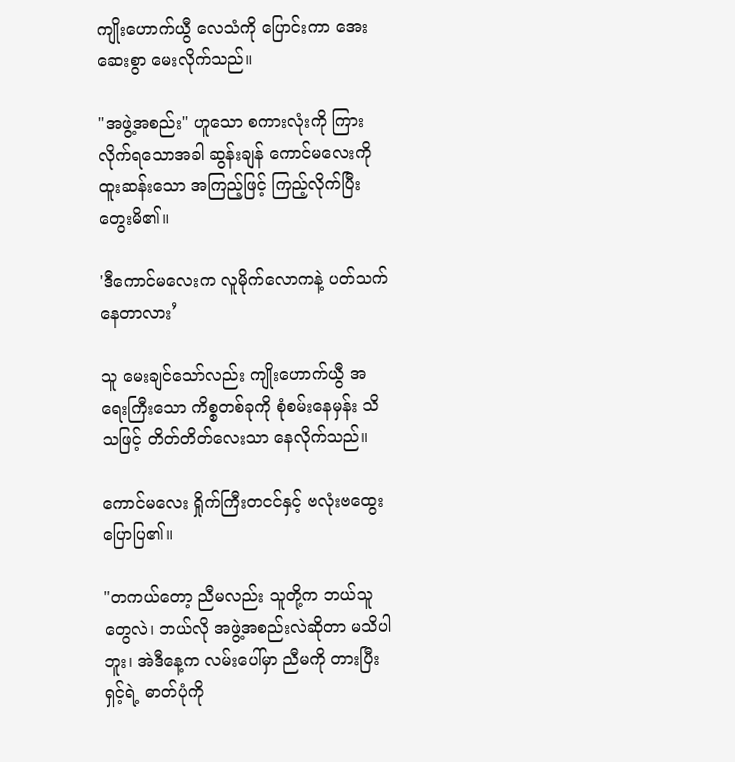ကျိုးဟောက်ယွီ လေသံကို ပြောင်းကာ အေးဆေးစွာ မေးလိုက်သည်။

"အဖွဲ့အစည်း" ဟူသော စကားလုံးကို ကြားလိုက်ရသောအခါ ဆွန်းချန် ကောင်မလေးကို ထူးဆန်းသော အကြည့်ဖြင့် ကြည့်လိုက်ပြီး တွေးမိ၏။

'ဒီကောင်မလေးက လူမိုက်လောကနဲ့ ပတ်သက်နေတာလား’

သူ မေးချင်သော်လည်း ကျိုးဟောက်ယွီ အရေးကြီးသော ကိစ္စတစ်ခုကို စုံစမ်းနေမှန်း သိသဖြင့် တိတ်တိတ်လေးသာ နေလိုက်သည်။

ကောင်မလေး ရှိုက်ကြီးတငင်နှင့် ဗလုံးဗထွေး ပြောပြ၏။

"တကယ်တော့ ညီမလည်း သူတို့က ဘယ်သူတွေလဲ၊ ဘယ်လို အဖွဲ့အစည်းလဲဆိုတာ မသိပါဘူး၊ အဲဒီနေ့က လမ်းပေါ်မှာ ညီမကို တားပြီး ရှင့်ရဲ့ ဓာတ်ပုံကို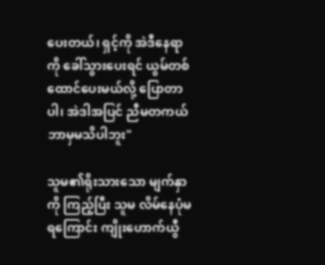ပေးတယ်၊ ရှင့်ကို အဲဒီနေရာကို ခေါ်သွားပေးရင် ယွမ်တစ်ထောင်ပေးမယ်လို့ ပြောတာပါ၊ အဲဒါအပြင် ညီမတကယ် ဘာမှမသိပါဘူး"

သူမ၏ရိုးသားသော မျက်နှာကို ကြည့်ပြီး သူမ လိမ်နေပုံမရကြောင်း ကျိုးဟောက်ယွီ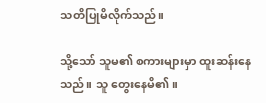သတိပြုမိလိုက်သည်။

သို့သော် သူမ၏ စကားများမှာ ထူးဆန်းနေသည်။ သူ တွေးနေမိ၏။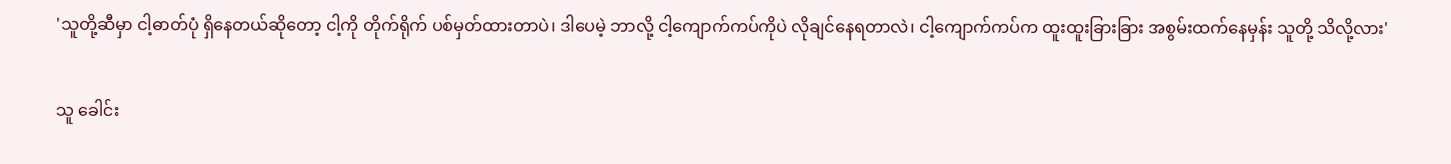'သူတို့ဆီမှာ ငါ့ဓာတ်ပုံ ရှိနေတယ်ဆိုတော့ ငါ့ကို တိုက်ရိုက် ပစ်မှတ်ထားတာပဲ၊ ဒါပေမဲ့ ဘာလို့ ငါ့ကျောက်ကပ်ကိုပဲ လိုချင်နေရတာလဲ၊ ငါ့ကျောက်ကပ်က ထူးထူးခြားခြား အစွမ်းထက်နေမှန်း သူတို့ သိလို့လား'

သူ ခေါင်း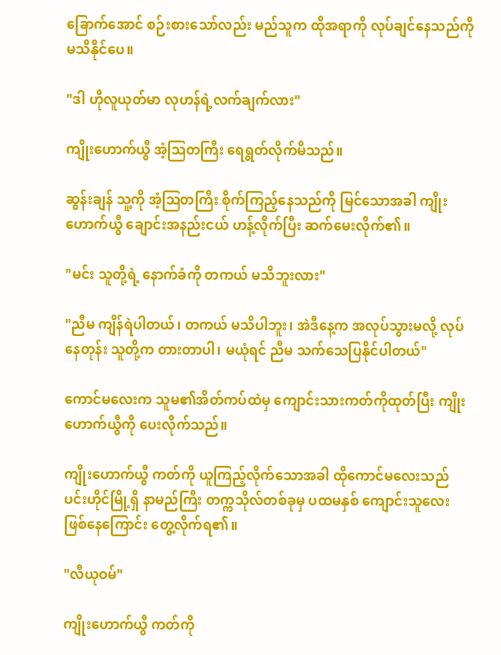ခြောက်အောင် စဉ်းစားသော်လည်း မည်သူက ထိုအရာကို လုပ်ချင်နေသည်ကို မသိနိုင်ပေ။

"ဒါ ဟိုလူယုတ်မာ လုဟန်ရဲ့လက်ချက်လား"

ကျိုးဟောက်ယွီ အံ့ဩတကြီး ရေရွတ်လိုက်မိသည်။

ဆွန်းချန် သူ့ကို အံ့ဩတကြီး စိုက်ကြည့်နေသည်ကို မြင်သောအခါ ကျိုးဟောက်ယွီ ချောင်းအနည်းငယ် ဟန့်လိုက်ပြီး ဆက်မေးလိုက်၏။

"မင်း သူတို့ရဲ့ နောက်ခံကို တကယ် မသိဘူးလား"

"ညီမ ကျိန်ရဲပါတယ်၊ တကယ် မသိပါဘူး၊ အဲဒီနေ့က အလုပ်သွားမလို့ လုပ်နေတုန်း သူတို့က တားတာပါ၊ မယုံရင် ညီမ သက်သေပြနိုင်ပါတယ်"

ကောင်မလေးက သူမ၏အိတ်ကပ်ထဲမှ ကျောင်းသားကတ်ကိုထုတ်ပြီး ကျိုးဟောက်ယွီကို ပေးလိုက်သည်။

ကျိုးဟောက်ယွီ ကတ်ကို ယူကြည့်လိုက်သောအခါ ထိုကောင်မလေးသည် ပင်းဟိုင်မြို့ရှိ နာမည်ကြီး တက္ကသိုလ်တစ်ခုမှ ပထမနှစ် ကျောင်းသူလေး ဖြစ်နေကြောင်း တွေ့လိုက်ရ၏။

"လီယုဝမ်"

ကျိုးဟောက်ယွီ ကတ်ကို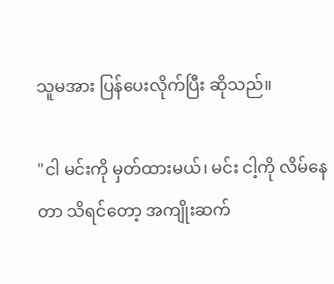သူမအား ပြန်ပေးလိုက်ပြီး ဆိုသည်။

"ငါ မင်းကို မှတ်ထားမယ်၊ မင်း ငါ့ကို လိမ်နေတာ သိရင်တော့ အကျိုးဆက်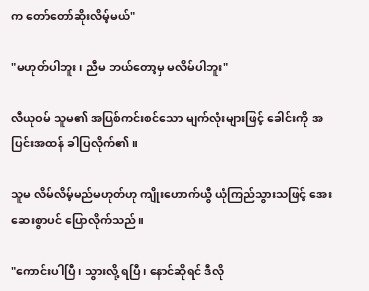က တော်တော်ဆိုးလိမ့်မယ်"

"မဟုတ်ပါဘူး၊ ညီမ ဘယ်တော့မှ မလိမ်ပါဘူး"

လီယုဝမ် သူမ၏ အပြစ်ကင်းစင်သော မျက်လုံးများဖြင့် ခေါင်းကို အပြင်းအထန် ခါပြလိုက်၏။

သူမ လိမ်လိမ့်မည်မဟုတ်ဟု ကျိုးဟောက်ယွီ ယုံကြည်သွားသဖြင့် အေးဆေးစွာပင် ပြောလိုက်သည်။

"ကောင်းပါပြီ၊ သွားလို့ ရပြီ၊ နောင်ဆိုရင် ဒီလို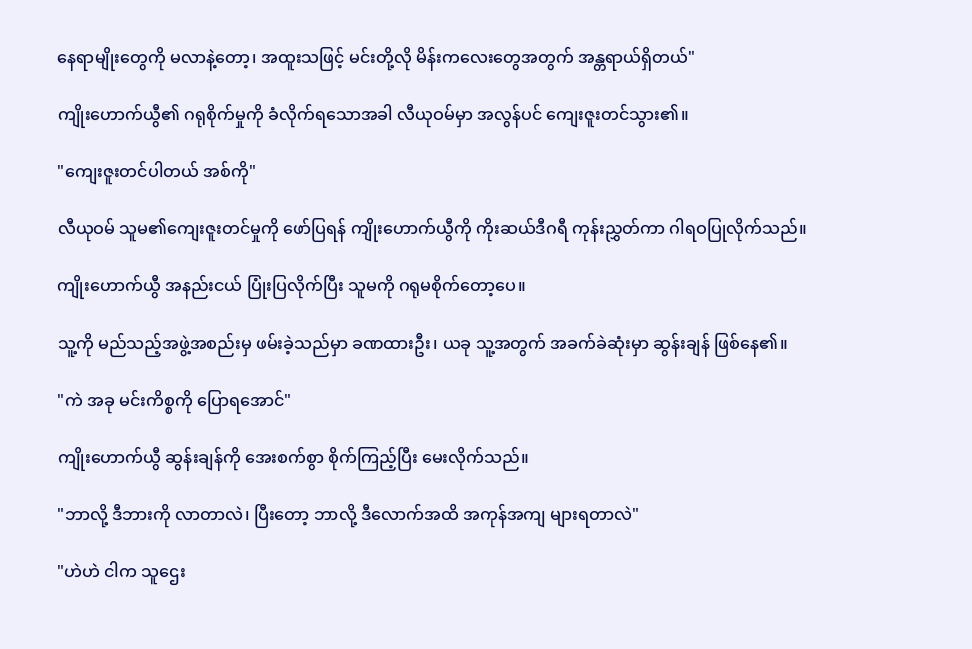နေရာမျိုးတွေကို မလာနဲ့တော့၊ အထူးသဖြင့် မင်းတို့လို မိန်းကလေးတွေအတွက် အန္တရာယ်ရှိတယ်"

ကျိုးဟောက်ယွီ၏ ဂရုစိုက်မှုကို ခံလိုက်ရသောအခါ လီယုဝမ်မှာ အလွန်ပင် ကျေးဇူးတင်သွား၏။

"ကျေးဇူးတင်ပါတယ် အစ်ကို"

လီယုဝမ် သူမ၏ကျေးဇူးတင်မှုကို ဖော်ပြရန် ကျိုးဟောက်ယွီကို ကိုးဆယ်ဒီဂရီ ကုန်းညွှတ်ကာ ဂါရဝပြုလိုက်သည်။

ကျိုးဟောက်ယွီ အနည်းငယ် ပြုံးပြလိုက်ပြီး သူမကို ဂရုမစိုက်တော့ပေ။

သူ့ကို မည်သည့်အဖွဲ့အစည်းမှ ဖမ်းခဲ့သည်မှာ ခဏထားဦး၊ ယခု သူ့အတွက် အခက်ခဲဆုံးမှာ ဆွန်းချန် ဖြစ်နေ၏။

"ကဲ အခု မင်းကိစ္စကို ပြောရအောင်"

ကျိုးဟောက်ယွီ ဆွန်းချန်ကို အေးစက်စွာ စိုက်ကြည့်ပြီး မေးလိုက်သည်။

"ဘာလို့ ဒီဘားကို လာတာလဲ၊ ပြီးတော့ ဘာလို့ ဒီလောက်အထိ အကုန်အကျ များရတာလဲ"

"ဟဲဟဲ ငါက သူဌေး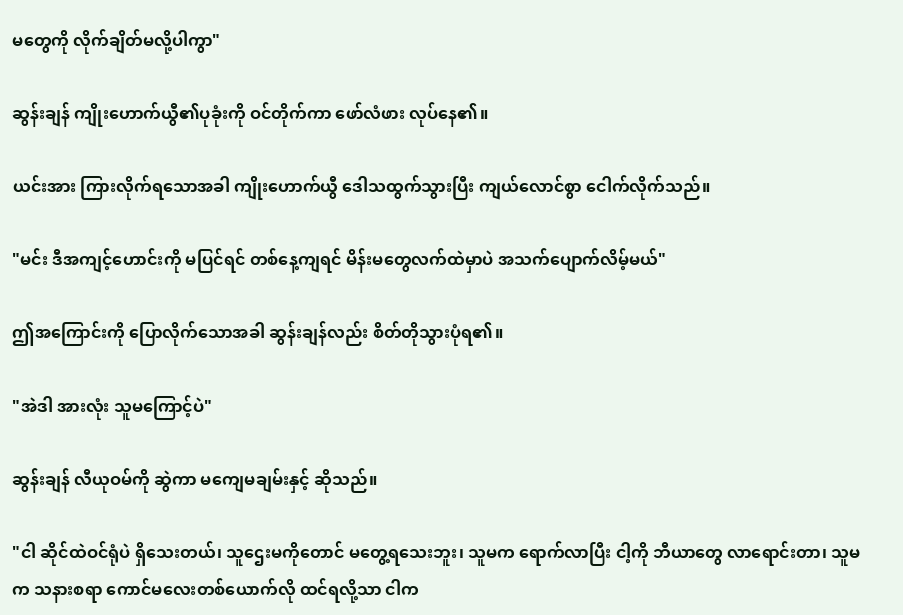မတွေကို လိုက်ချိတ်မလို့ပါကွာ"

ဆွန်းချန် ကျိုးဟောက်ယွီ၏ပုခုံးကို ဝင်တိုက်ကာ ဖော်လံဖား လုပ်နေ၏။

ယင်းအား ကြားလိုက်ရသောအခါ ကျိုးဟောက်ယွီ ဒေါသထွက်သွားပြီး ကျယ်လောင်စွာ ငေါက်လိုက်သည်။

"မင်း ဒီအကျင့်ဟောင်းကို မပြင်ရင် တစ်နေ့ကျရင် မိန်းမ‌တွေလက်ထဲမှာပဲ အသက်ပျောက်လိမ့်မယ်"

ဤအကြောင်းကို ပြောလိုက်သောအခါ ဆွန်းချန်လည်း စိတ်တိုသွားပုံရ၏။

"အဲဒါ အားလုံး သူမကြောင့်ပဲ"

ဆွန်းချန် လီယုဝမ်ကို ဆွဲကာ မကျေမချမ်းနှင့် ဆိုသည်။

"ငါ ဆိုင်ထဲဝင်ရုံပဲ ရှိသေးတယ်၊ သူဌေးမကိုတောင် မတွေ့ရသေးဘူး၊ သူမက ရောက်လာပြီး ငါ့ကို ဘီယာတွေ လာရောင်းတာ၊ သူမက သနားစရာ ကောင်မလေးတစ်ယောက်လို ထင်ရလို့သာ ငါက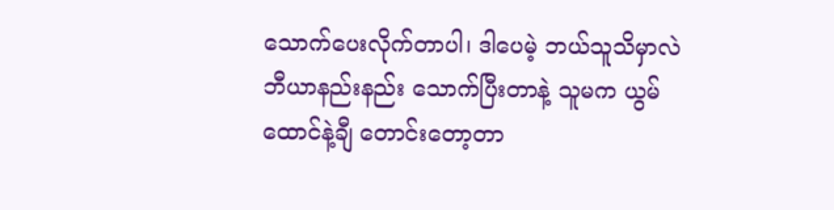သောက်ပေးလိုက်တာပါ၊ ဒါပေမဲ့ ဘယ်သူသိမှာလဲ ဘီယာနည်းနည်း သောက်ပြီးတာနဲ့ သူမက ယွမ်ထောင်နဲ့ချီ တောင်းတော့တာ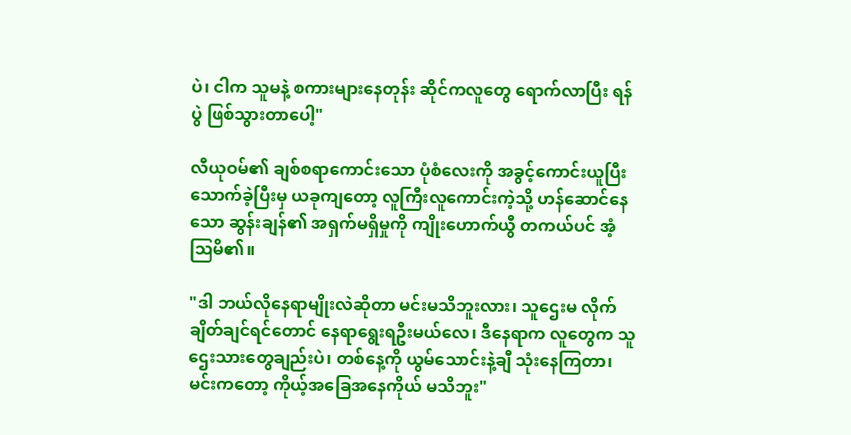ပဲ၊ ငါက သူမနဲ့ စကားများနေတုန်း ဆိုင်ကလူတွေ ရောက်လာပြီး ရန်ပွဲ ဖြစ်သွားတာပေါ့"

လီယုဝမ်၏ ချစ်စရာကောင်းသော ပုံစံလေးကို အခွင့်ကောင်းယူပြီး သောက်ခဲ့ပြီးမှ ယခုကျတော့ လူကြီးလူကောင်းကဲ့သို့ ဟန်ဆောင်နေသော ဆွန်းချန်၏ အရှက်မရှိမှုကို ကျိုးဟောက်ယွီ တကယ်ပင် အံ့ဩမိ၏။

"ဒါ ဘယ်လိုနေရာမျိုးလဲဆိုတာ မင်းမသိဘူးလား၊ သူဌေးမ လိုက်ချိတ်ချင်ရင်တောင် နေရာရွေးရဦးမယ်လေ၊ ဒီနေရာက လူတွေက သူဌေးသားတွေချည်းပဲ၊ တစ်နေ့ကို ယွမ်သောင်းနဲ့ချီ သုံးနေကြတာ၊ မင်းကတော့ ကိုယ့်အခြေအနေကိုယ် မသိဘူး"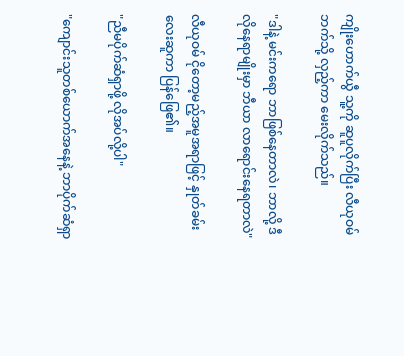ကျိုးဟောက်ယွီ သူ့ကို ဆူပူလိုက်ပြီး လီယုဝမ်ဘက်သို့ လှည့်ကာ မေးလိုက်သည်။

"ဒါနဲ့ မင်းကရော ဘာဖြစ်နေတာလဲ၊ ဘာလို့ ဒီလိုနေရာမျိုးမှာ ဘီယာ လာရောင်းနေရတာလဲ"

လီယုဝမ် ငိုတော့မည့်အမူအရာဖြင့် နှုတ်ခမ်းလေးဆူကာ ပြန်ဖြေ၏။

"ညီမပိုက်ဆံရှာဖို့ လိုအပ်လို့ပါ"

"ကျောင်းသူတစ်ယောက်အနေနဲ့ ဘာပိုက်ဆံရှာ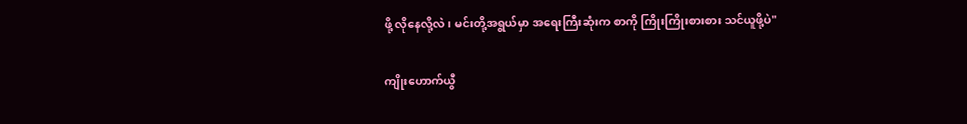ဖို့ လိုနေလို့လဲ၊ မင်းတို့အရွယ်မှာ အရေးကြီးဆုံးက စာကို ကြိုးကြိုးစားစား သင်ယူဖို့ပဲ"

ကျိုးဟောက်ယွီ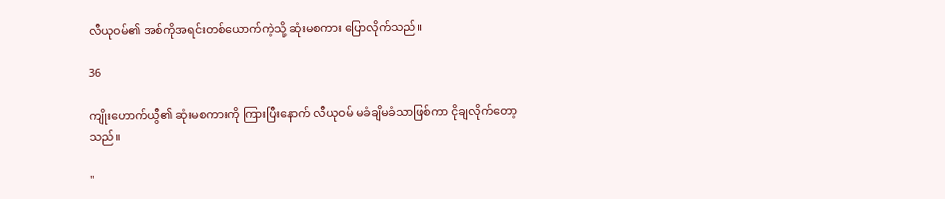လီယုဝမ်၏ အစ်ကိုအရင်းတစ်ယောက်ကဲ့သို့ ဆုံးမစကား ပြောလိုက်သည်။

36

ကျိုးဟောက်ယွီ၏ ဆုံးမစကားကို ကြားပြီးနောက် လီယုဝမ် မခံချိမခံသာဖြစ်ကာ ငိုချလိုက်တော့သည်။

"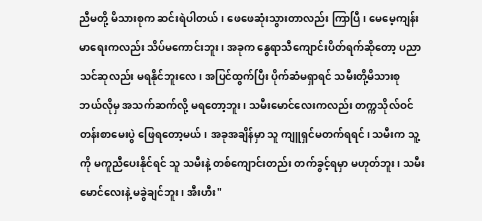ညီမတို့ မိသားစုက ဆင်းရဲပါတယ်၊ ဖေဖေဆုံးသွားတာလည်း ကြာပြီ၊ မေမေ့ကျန်းမာရေးကလည်း သိပ်မကောင်းဘူး၊ အခုက နွေရာသီကျောင်းပိတ်ရက်ဆိုတော့ ပညာသင်ဆုလည်း မရနိုင်ဘူးလေ၊ အပြင်ထွက်ပြီး ပိုက်ဆံမရှာရင် သမီးတို့မိသားစု ဘယ်လိုမှ အသက်ဆက်လို့ မရတော့ဘူး၊ သမီးမောင်လေးကလည်း တက္ကသိုလ်ဝင်တန်းစာမေးပွဲ ဖြေရတော့မယ်၊ အခုအချိန်မှာ သူ ကျူရှင်မတက်ရရင်၊ သမီးက သူ့ကို မကူညီပေးနိုင်ရင် သူ သမီးနဲ့ တစ်ကျောင်းတည်း တက်ခွင့်ရမှာ မဟုတ်ဘူး၊ သမီး မောင်လေးနဲ့ မခွဲချင်ဘူး၊ အီးဟီး"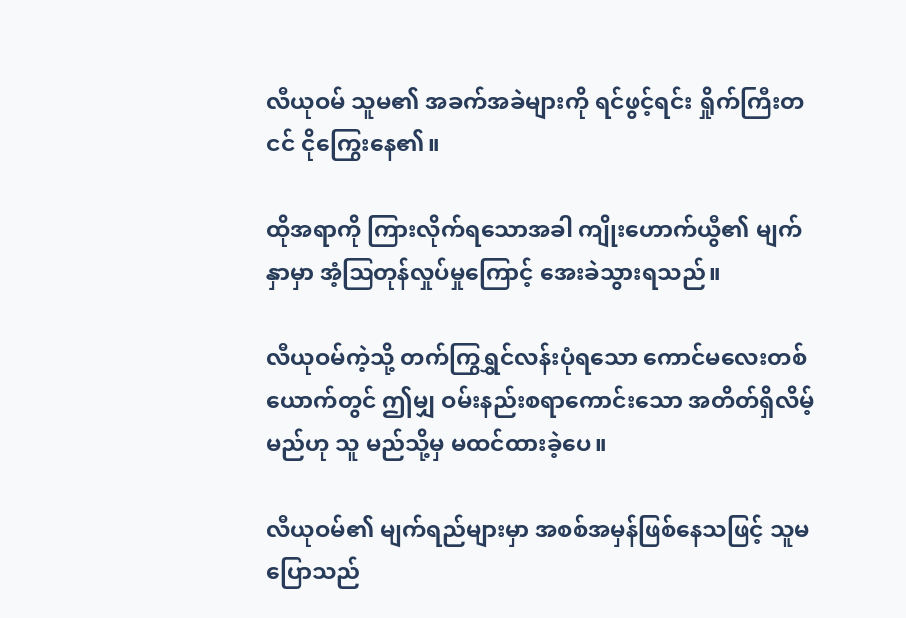လီယုဝမ် သူမ၏ အခက်အခဲများကို ရင်ဖွင့်ရင်း ရှိုက်ကြီးတငင် ငိုကြွေးနေ၏။

ထိုအရာကို ကြားလိုက်ရသောအခါ ကျိုးဟောက်ယွီ၏ မျက်နှာမှာ အံ့ဩတုန်လှုပ်မှုကြောင့် အေးခဲသွားရသည်။

လီယုဝမ်ကဲ့သို့ တက်ကြွရွှင်လန်းပုံရသော ကောင်မလေးတစ်ယောက်တွင် ဤမျှ ဝမ်းနည်းစရာကောင်းသော အတိတ်ရှိလိမ့်မည်ဟု သူ မည်သို့မှ မထင်ထားခဲ့ပေ။

လီယုဝမ်၏ မျက်ရည်များမှာ အစစ်အမှန်ဖြစ်နေသဖြင့် သူမပြောသည်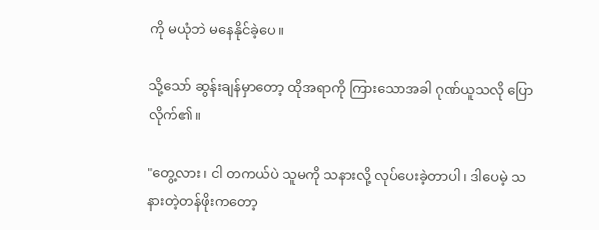ကို မယုံဘဲ မနေနိုင်ခဲ့ပေ။

သို့သော် ဆွန်းချန်မှာတော့ ထိုအရာကို ကြားသောအခါ ဂုဏ်ယူသလို ပြောလိုက်၏။

"တွေ့လား၊ ငါ တကယ်ပဲ သူမကို သနားလို့ လုပ်ပေးခဲ့တာပါ၊ ဒါပေမဲ့ သနားတဲ့တန်ဖိုးကတော့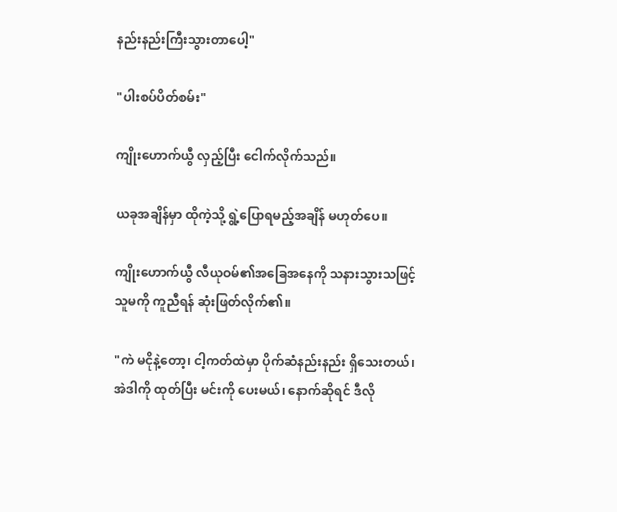နည်းနည်းကြီးသွားတာပေါ့"

"ပါးစပ်ပိတ်စမ်း"

ကျိုးဟောက်ယွီ လှည့်ပြီး ငေါက်လိုက်သည်။

ယခုအချိန်မှာ ထိုကဲ့သို့ ရွဲ့ပြောရမည့်အချိန် မဟုတ်ပေ။

ကျိုးဟောက်ယွီ လီယုဝမ်၏အခြေအနေကို သနားသွားသဖြင့် သူမကို ကူညီရန် ဆုံးဖြတ်လိုက်၏။

"ကဲ မငိုနဲ့တော့၊ ငါ့ကတ်ထဲမှာ ပိုက်ဆံနည်းနည်း ရှိသေးတယ်၊ အဲဒါကို ထုတ်ပြီး မင်းကို ပေးမယ်၊ နောက်ဆိုရင် ဒီလို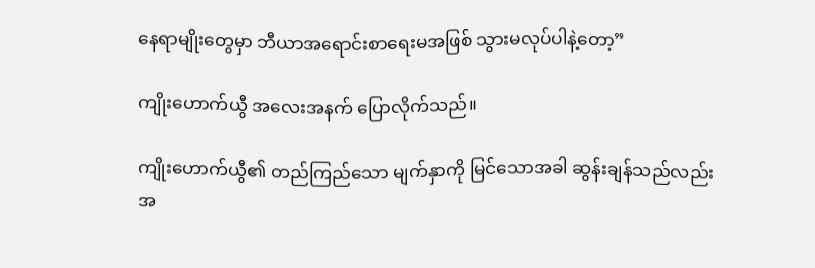နေရာမျိုးတွေမှာ ဘီယာအရောင်းစာရေးမအဖြစ် သွားမလုပ်ပါနဲ့တော့”

ကျိုးဟောက်ယွီ အလေးအနက် ပြောလိုက်သည်။

ကျိုးဟောက်ယွီ၏ တည်ကြည်သော မျက်နှာကို မြင်သောအခါ ဆွန်းချန်သည်လည်း အ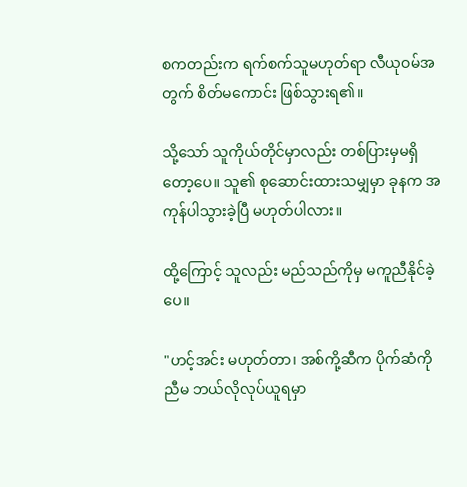စကတည်းက ရက်စက်သူမဟုတ်ရာ လီယုဝမ်အတွက် စိတ်မကောင်း ဖြစ်သွားရ၏။

သို့သော် သူကိုယ်တိုင်မှာလည်း တစ်ပြားမှမရှိတော့ပေ။ သူ၏ စုဆောင်းထားသမျှမှာ ခုနက အကုန်ပါသွားခဲ့ပြီ မဟုတ်ပါလား။

ထို့ကြောင့် သူလည်း မည်သည်ကိုမှ မကူညီနိုင်ခဲ့ပေ။

"ဟင့်အင်း မဟုတ်တာ၊ အစ်ကို့ဆီက ပိုက်ဆံကို ညီမ ဘယ်လိုလုပ်ယူရမှာ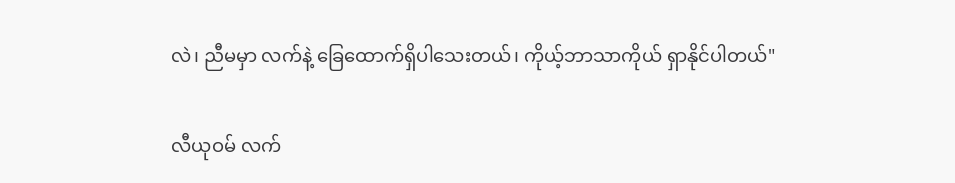လဲ၊ ညီမမှာ လက်နဲ့ ခြေထောက်ရှိပါသေးတယ်၊ ကိုယ့်ဘာသာကိုယ် ရှာနိုင်ပါတယ်"

လီယုဝမ် လက်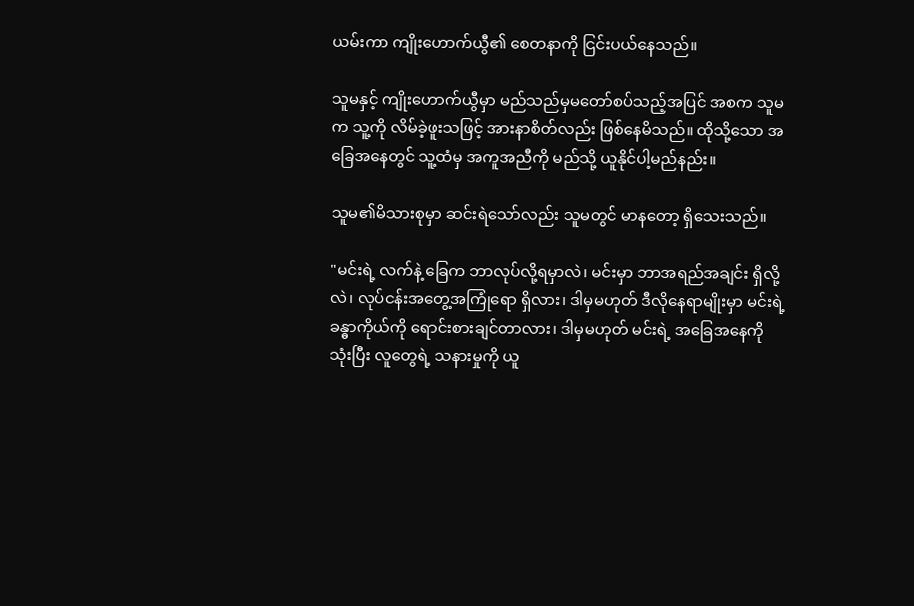ယမ်းကာ ကျိုးဟောက်ယွီ၏ စေတနာကို ငြင်းပယ်နေသည်။

သူမနှင့် ကျိုးဟောက်ယွီမှာ မည်သည်မှမတော်စပ်သည့်အပြင် အစက သူမက သူ့ကို လိမ်ခဲ့ဖူးသဖြင့် အားနာစိတ်လည်း ဖြစ်နေမိသည်။ ထိုသို့သော အခြေအနေတွင် သူ့ထံမှ အကူအညီကို မည်သို့ ယူနိုင်ပါ့မည်နည်း။

သူမ၏မိသားစုမှာ ဆင်းရဲသော်လည်း သူမတွင် မာနတော့ ရှိ‌သေးသည်။

"မင်းရဲ့ လက်နဲ့ ခြေက ဘာလုပ်လို့ရမှာလဲ၊ မင်းမှာ ဘာအရည်အချင်း ရှိလို့လဲ၊ လုပ်ငန်းအတွေ့အကြုံရော ရှိလား၊ ဒါမှမဟုတ် ဒီလိုနေရာမျိုးမှာ မင်းရဲ့ ခန္ဓာကိုယ်ကို ရောင်းစားချင်တာလား၊ ဒါမှမဟုတ် မင်းရဲ့ အခြေအနေကို သုံးပြီး လူတွေရဲ့ သနားမှုကို ယူ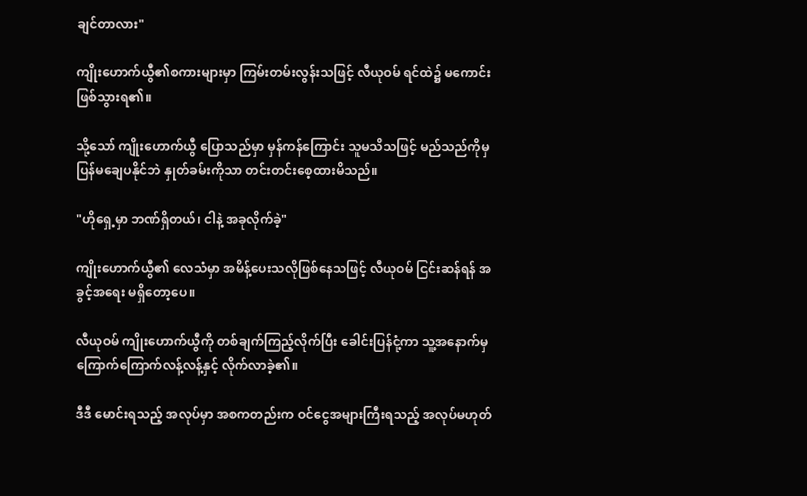ချင်တာလား"

ကျိုးဟောက်ယွီ၏စကားများမှာ ကြမ်းတမ်းလွန်းသဖြင့် လီယုဝမ် ရင်ထဲ၌ မကောင်းဖြစ်သွားရ၏။

သို့သော် ကျိုးဟောက်ယွီ ပြောသည်မှာ မှန်ကန်ကြောင်း သူမသိသဖြင့် မည်သည်ကိုမှပြန်မချေပနိုင်ဘဲ နှုတ်ခမ်းကိုသာ တင်းတင်းစေ့ထားမိသည်။

"ဟိုရှေ့မှာ ဘဏ်ရှိတယ်၊ ငါနဲ့ အခုလိုက်ခဲ့"

ကျိုးဟောက်ယွီ၏ လေသံမှာ အမိန့်ပေးသလိုဖြစ်နေသဖြင့် လီယုဝမ် ငြင်းဆန်ရန် အခွင့်အရေး မရှိတော့ပေ။

လီယုဝမ် ကျိုးဟောက်ယွီကို တစ်ချက်ကြည့်လိုက်ပြီး ခေါင်းပြန်ငုံ့ကာ သူ့အနောက်မှ ကြောက်ကြောက်လန့်လန့်နှင့် လိုက်လာခဲ့၏။

ဒီဒီ မောင်းရသည့် အလုပ်မှာ အစကတည်းက ဝင်ငွေအများကြီးရသည့် အလုပ်မဟုတ်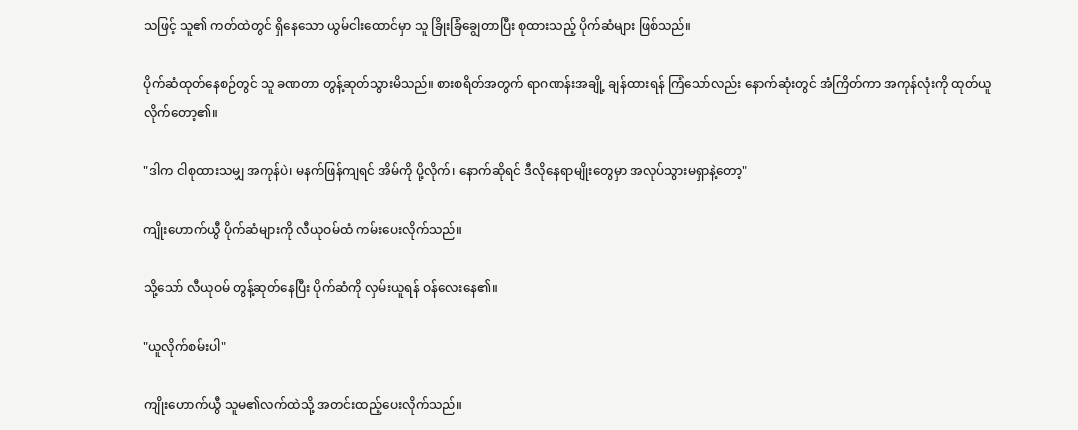သဖြင့် သူ၏ ကတ်ထဲတွင် ရှိနေသော ယွမ်ငါးထောင်မှာ သူ ခြိုးခြံချွေတာပြီး စုထားသည့် ပိုက်ဆံများ ဖြစ်သည်။

ပိုက်ဆံထုတ်နေစဉ်တွင် သူ ခဏတာ တွန့်ဆုတ်သွားမိသည်။ စားစရိတ်အတွက် ရာဂဏန်းအချို့ ချန်ထားရန် ကြံသော်လည်း နောက်ဆုံးတွင် အံကြိတ်ကာ အကုန်လုံးကို ထုတ်ယူလိုက်တော့၏။

"ဒါက ငါစုထားသမျှ အကုန်ပဲ၊ မနက်ဖြန်ကျရင် အိမ်ကို ပို့လိုက်၊ နောက်ဆိုရင် ဒီလိုနေရာမျိုးတွေမှာ အလုပ်သွားမရှာနဲ့တော့"

ကျိုးဟောက်ယွီ ပိုက်ဆံများကို လီယုဝမ်ထံ ကမ်းပေးလိုက်သည်။

သို့သော် လီယုဝမ် တွန့်ဆုတ်နေပြီး ပိုက်ဆံကို လှမ်းယူရန် ဝန်လေးနေ၏။

"ယူလိုက်စမ်းပါ"

ကျိုးဟောက်ယွီ သူမ၏လက်ထဲသို့ အတင်းထည့်ပေးလိုက်သည်။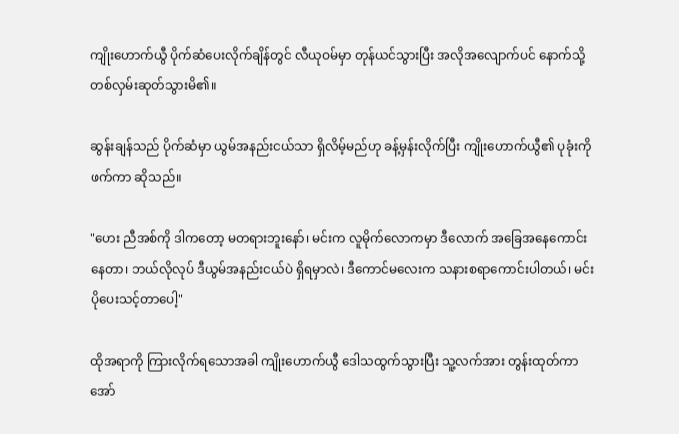ကျိုးဟောက်ယွီ ပိုက်ဆံပေးလိုက်ချိန်တွင် လီယုဝမ်မှာ တုန်ယင်သွားပြီး အလိုအလျောက်ပင် နောက်သို့ တစ်လှမ်းဆုတ်သွားမိ၏။

ဆွန်းချန်သည် ပိုက်ဆံမှာ ယွမ်အနည်းငယ်သာ ရှိလိမ့်မည်ဟု ခန့်မှန်းလိုက်ပြီး ကျိုးဟောက်ယွီ၏ ပုခုံးကို ဖက်ကာ ဆိုသည်။

"ဟေး ညီအစ်ကို ဒါကတော့ မတရားဘူးနော်၊ မင်းက လူမိုက်လောကမှာ ဒီလောက် အခြေအနေကောင်းနေတာ၊ ဘယ်လိုလုပ် ဒီယွမ်အနည်းငယ်ပဲ ရှိရမှာလဲ၊ ဒီကောင်မလေးက သနားစရာကောင်းပါတယ်၊ မင်း ပိုပေးသင့်တာပေါ့"

ထိုအရာကို ကြားလိုက်ရသောအခါ ကျိုးဟောက်ယွီ ဒေါသထွက်သွားပြီး သူ့လက်အား တွန်းထုတ်ကာ အော်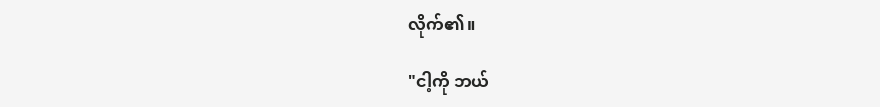လိုက်၏။

"ငါ့ကို ဘယ်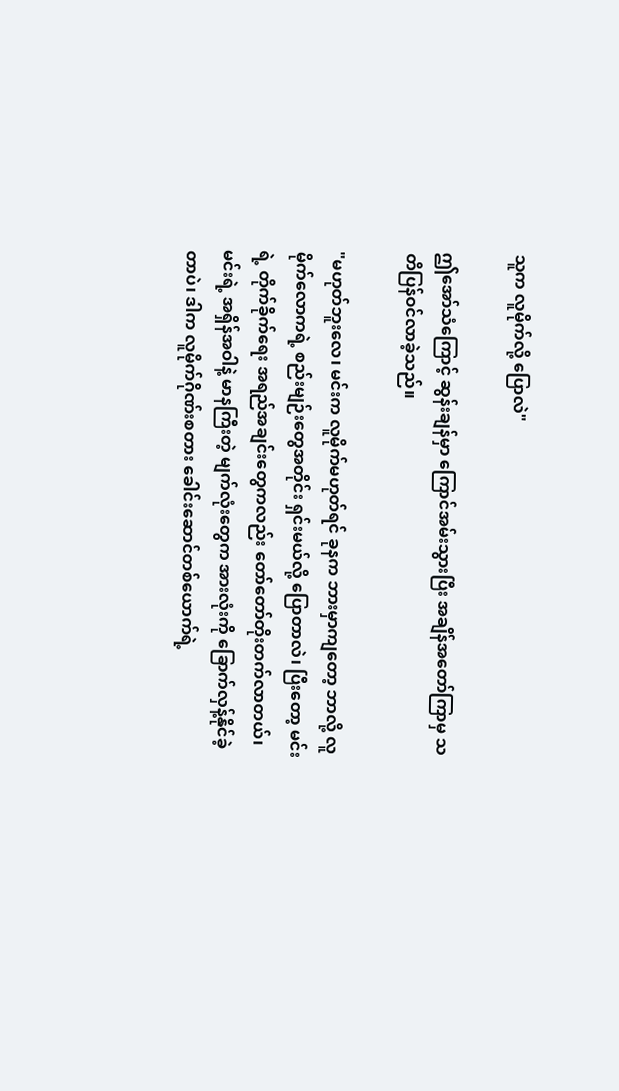သူက လူမိုက်လို့ ပြောလဲ"

ဤအော်သံကြောင့် ဆွန်းချန်မှာ ကြောင်အမ်းသွားပြီး အချိန်အတော်ကြာမှ သတိပြန်ဝင်လာခဲ့သည်။

"မဟုတ်ဘူးလေ၊ မင်းက လူမိုက်မဟုတ်ရင် ခုနက ဘားမှာကျတော့ ဘာလို့ လူမိုက်လောကရဲ့ စည်းမျဉ်းတွေအတိုင်း ရှင်းမယ်လို့ ပြောတာလဲ၊ ပြီးတော့ မင်းရဲ့ တိုက်ခိုက်ရေး အရည်အချင်းတွေကလည်း တော်တော်တိုးတက်လာတယ်၊ မင်းရဲ့ အရှိန်အဝါနဲ့ မာနကြီးတဲ့ မျက်လုံးတွေက အားလုံးကို ခြောက်လှန့်နိုင်ခဲ့တာပဲ၊ ဒါက လူမိုက်ဂိုဏ်းစတား ခေါင်းဆောင်တစ်ယောက်ရဲ့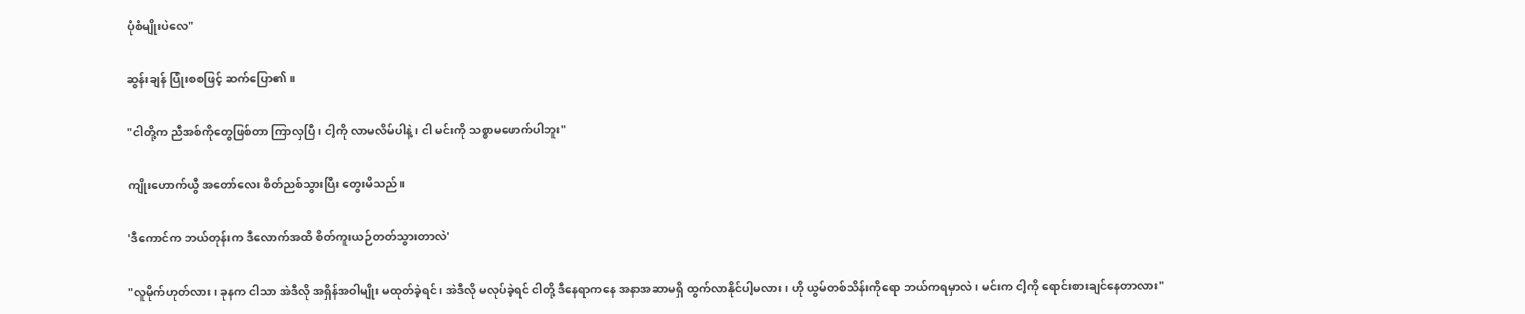ပုံစံမျိုးပဲလေ"

ဆွန်းချန် ပြုံးစစဖြင့် ဆက်ပြော၏။

"ငါတို့က ညီအစ်ကိုတွေဖြစ်တာ ကြာလှပြီ၊ ငါ့ကို လာမလိမ်ပါနဲ့၊ ငါ မင်းကို သစ္စာမဖောက်ပါဘူး"

ကျိုးဟောက်ယွီ အတော်လေး စိတ်ညစ်သွားပြီး တွေးမိသည်။

'ဒီကောင်က ဘယ်တုန်းက ဒီလောက်အထိ စိတ်ကူးယဉ်တတ်သွားတာလဲ'

"လူမိုက်ဟုတ်လား၊ ခုနက ငါသာ အဲဒီလို အရှိန်အဝါမျိုး မထုတ်ခဲ့ရင်၊ အဲဒီလို မလုပ်ခဲ့ရင် ငါတို့ ဒီနေရာကနေ အနာအဆာမရှိ ထွက်လာနိုင်ပါ့မလား၊ ဟို ယွမ်တစ်သိန်းကိုရော ဘယ်ကရမှာလဲ၊ မင်းက ငါ့ကို ရောင်းစားချင်နေတာလား"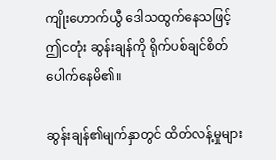ကျိုးဟောက်ယွီ ဒေါသထွက်နေသဖြင့် ဤငတုံး ဆွန်းချန်ကို ရိုက်ပစ်ချင်စိတ် ပေါက်နေမိ၏။

ဆွန်းချန်၏မျက်နှာတွင် ထိတ်လန့်မှုများ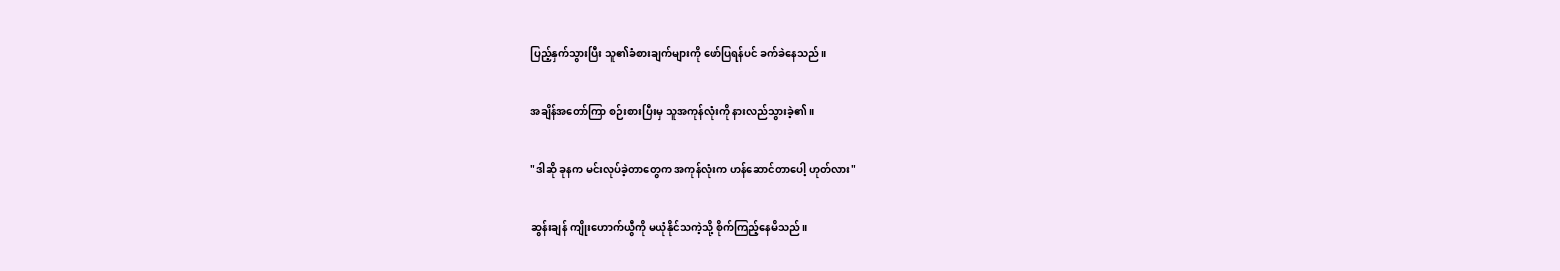ပြည့်နှက်သွားပြီး သူ၏ခံစားချက်များကို ဖော်ပြရန်ပင် ခက်ခဲနေသည်။

အချိန်အတော်ကြာ စဉ်းစားပြီးမှ သူအကုန်လုံးကို နားလည်သွားခဲ့၏။

"ဒါဆို ခုနက မင်းလုပ်ခဲ့တာတွေက အကုန်လုံးက ဟန်ဆောင်တာပေါ့ ဟုတ်လား"

ဆွန်းချန် ကျိုးဟောက်ယွီကို မယုံနိုင်သကဲ့သို့ စိုက်ကြည့်နေမိသည်။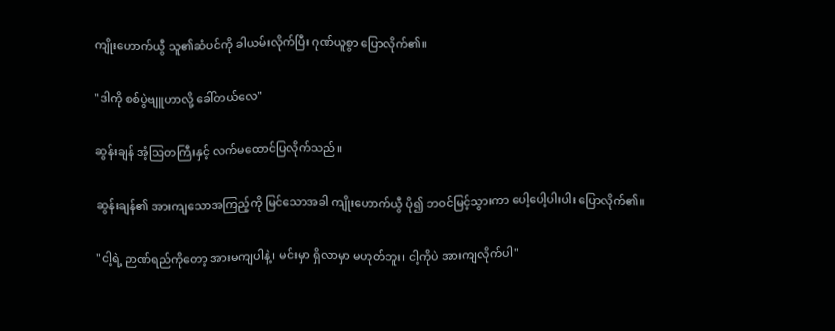ကျိုးဟောက်ယွီ သူ၏ဆံပင်ကို ခါယမ်းလိုက်ပြီး ဂုဏ်ယူစွာ ပြောလိုက်၏။

"ဒါကို စစ်ပွဲဗျူဟာလို့ ခေါ်တယ်လေ"

ဆွန်းချန် အံ့ဩတကြီးနှင့် လက်မထောင်ပြလိုက်သည်။

ဆွန်းချန်၏ အားကျသောအကြည့်ကို မြင်သောအခါ ကျိုးဟောက်ယွီ ပို၍ ဘဝင်မြင့်သွားကာ ပေါ့ပေါ့ပါးပါး ပြောလိုက်၏။

"ငါ့ရဲ့ ဉာဏ်ရည်ကိုတော့ အားမကျပါနဲ့၊ မင်းမှာ ရှိလာမှာ မဟုတ်ဘူး၊ ငါ့ကိုပဲ အားကျလိုက်ပါ"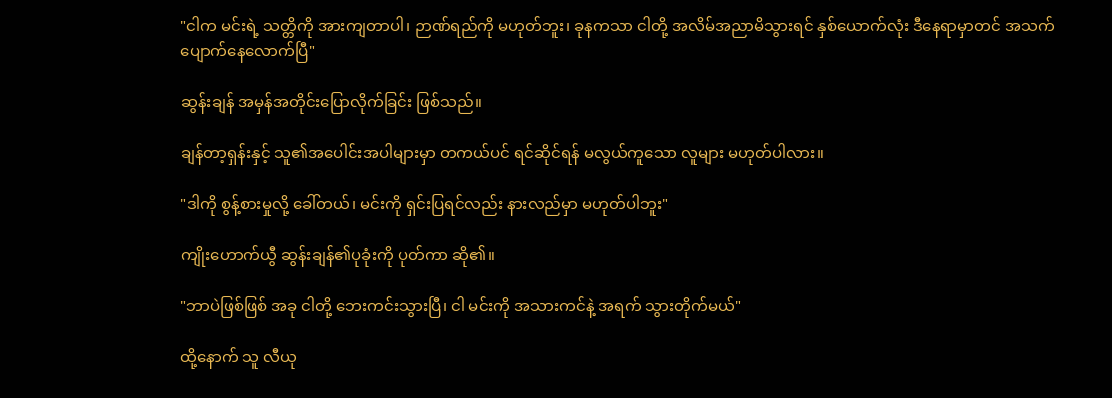"ငါက မင်းရဲ့ သတ္တိကို အားကျတာပါ၊ ဉာဏ်ရည်ကို မဟုတ်ဘူး၊ ခုနကသာ ငါတို့ အလိမ်အညာမိသွားရင် နှစ်ယောက်လုံး ဒီနေရာမှာတင် အသက်ပျောက်နေလောက်ပြီ"

ဆွန်းချန် အမှန်အတိုင်းပြောလိုက်ခြင်း ဖြစ်သည်။

ချန်တာ့ရှန်းနှင့် သူ၏အပေါင်းအပါများမှာ တကယ်ပင် ရင်ဆိုင်ရန် မလွယ်ကူသော လူများ မဟုတ်ပါလား။

"ဒါကို စွန့်စားမှုလို့ ခေါ်တယ်၊ မင်းကို ရှင်းပြရင်လည်း နားလည်မှာ မဟုတ်ပါဘူး"

ကျိုးဟောက်ယွီ ဆွန်းချန်၏ပုခုံးကို ပုတ်ကာ ဆို၏။

"ဘာပဲဖြစ်ဖြစ် အခု ငါတို့ ဘေးကင်းသွားပြီ၊ ငါ မင်းကို အသားကင်နဲ့ အရက် သွားတိုက်မယ်"

ထို့နောက် သူ လီယု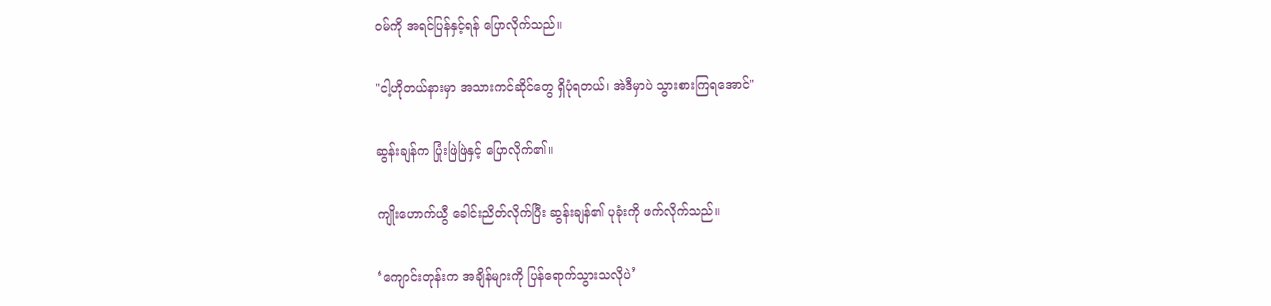ဝမ်ကို အရင်ပြန်နှင့်ရန် ပြောလိုက်သည်။

"ငါ့ဟိုတယ်နားမှာ အသားကင်ဆိုင်တွေ ရှိပုံရတယ်၊ အဲဒီမှာပဲ သွားစားကြရအောင်"

ဆွန်းချန်က ပြုံးဖြဲဖြဲနှင့် ပြောလိုက်၏။

ကျိုးဟောက်ယွီ ခေါင်းညိတ်လိုက်ပြီး ဆွန်းချန်၏ ပုခုံးကို ဖက်လိုက်သည်။

‘ကျောင်းတုန်းက အချိန်များကို ပြန်ရောက်သွားသလိုပဲ’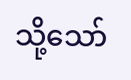သို့သော်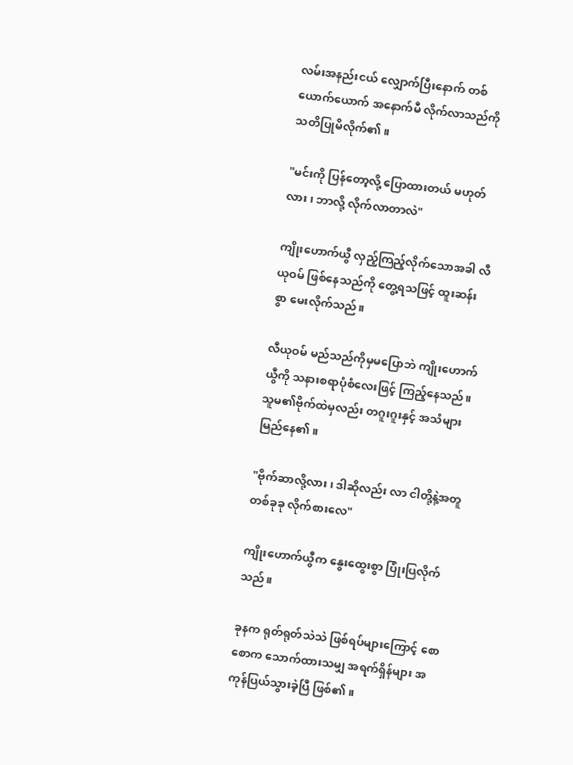လမ်းအနည်းငယ် လျှောက်ပြီးနောက် တစ်ယောက်ယောက် အနောက်မီ လိုက်လာသည်ကို သတိပြုမိလိုက်၏။

"မင်းကို ပြန်တော့လို့ ပြောထားတယ် မဟုတ်လား၊ ဘာလို့ လိုက်လာတာလဲ"

ကျိုးဟောက်ယွီ လှည့်ကြည့်လိုက်သောအခါ လီယုဝမ် ဖြစ်နေသည်ကို တွေ့ရသဖြင့် ထူးဆန်းစွာ မေးလိုက်သည်။

လီယုဝမ် မည်သည်ကိုမှမပြောဘဲ ကျိုးဟောက်ယွီကို သနားစရာပုံစံလေးဖြင့် ကြည့်နေသည်။ သူမ၏ဗိုက်ထဲမှလည်း တဂူးဂူးနှင့် အသံများ မြည်နေ၏။

"ဗိုက်ဆာလို့လား၊ ဒါဆိုလည်း လာ ငါတို့နဲ့အတူ တစ်ခုခု လိုက်စားလေ"

ကျိုးဟောက်ယွီက နွေးထွေးစွာ ပြုံးပြလိုက်သည်။

ခုနက ရုတ်ရုတ်သဲသဲ ဖြစ်ရပ်များကြောင့် စောစောက သောက်ထားသမျှ အရက်ရှိန်များ အကုန်ပြယ်သွားခဲ့ပြီ ဖြစ်၏။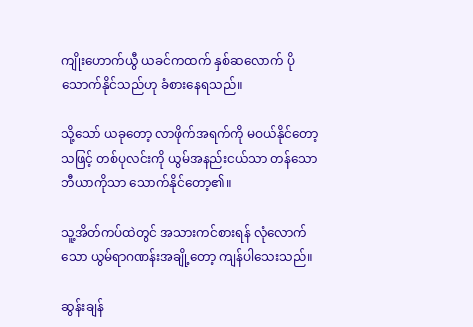ကျိုးဟောက်ယွီ ယခင်ကထက် နှစ်ဆလောက် ပိုသောက်နိုင်သည်ဟု ခံစားနေရသည်။

သို့သော် ယခုတော့ လာဖိုက်အရက်ကို မဝယ်နိုင်တော့သဖြင့် တစ်ပုလင်းကို ယွမ်အနည်းငယ်သာ တန်သော ဘီယာကိုသာ သောက်နိုင်တော့၏။

သူ့အိတ်ကပ်ထဲတွင် အသားကင်စားရန် လုံလောက်သော ယွမ်ရာဂဏန်းအချို့တော့ ကျန်ပါသေးသည်။

ဆွန်းချန်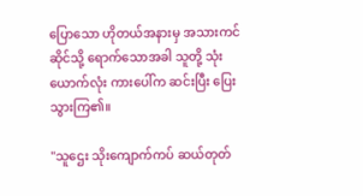ပြောသော ဟိုတယ်အနားမှ အသားကင်ဆိုင်သို့ ရောက်သောအခါ သူတို့ သုံးယောက်လုံး ကားပေါ်က ဆင်းပြီး ပြေးသွားကြ၏။

"သူဌေး သိုးကျောက်ကပ် ဆယ်တုတ်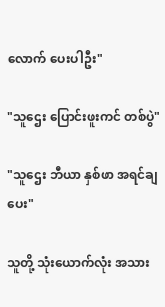လောက် ပေးပါဦး"

"သူဌေး ပြောင်းဖူးကင် တစ်ပွဲ"

"သူဌေး ဘီယာ နှစ်ဖာ အရင်ချပေး"

သူတို့ သုံးယောက်လုံး အသား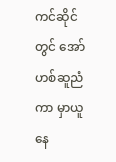ကင်ဆိုင်တွင် အော်ဟစ်ဆူညံကာ မှာယူနေ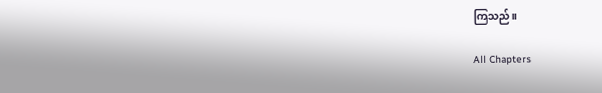ကြသည်။

All Chapters